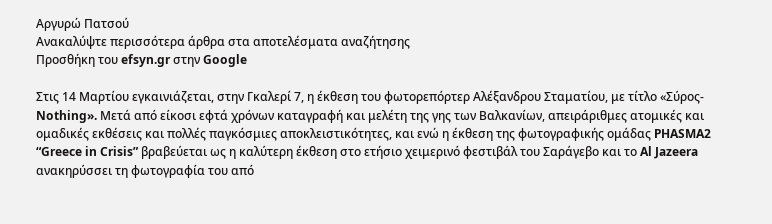Αργυρώ Πατσού
Ανακαλύψτε περισσότερα άρθρα στα αποτελέσματα αναζήτησης
Προσθήκη του efsyn.gr στην Google

Στις 14 Μαρτίου εγκαινιάζεται, στην Γκαλερί 7, η έκθεση του φωτορεπόρτερ Αλέξανδρου Σταματίου, με τίτλο «Σύρος-Nothing». Μετά από είκοσι εφτά χρόνων καταγραφή και μελέτη της γης των Βαλκανίων, απειράριθμες ατομικές και ομαδικές εκθέσεις και πολλές παγκόσμιες αποκλειστικότητες, και ενώ η έκθεση της φωτογραφικής ομάδας PHASMA2  “Greece in Crisis” βραβεύεται ως η καλύτερη έκθεση στο ετήσιο χειμερινό φεστιβάλ του Σαράγεβο και το Al Jazeera ανακηρύσσει τη φωτογραφία του από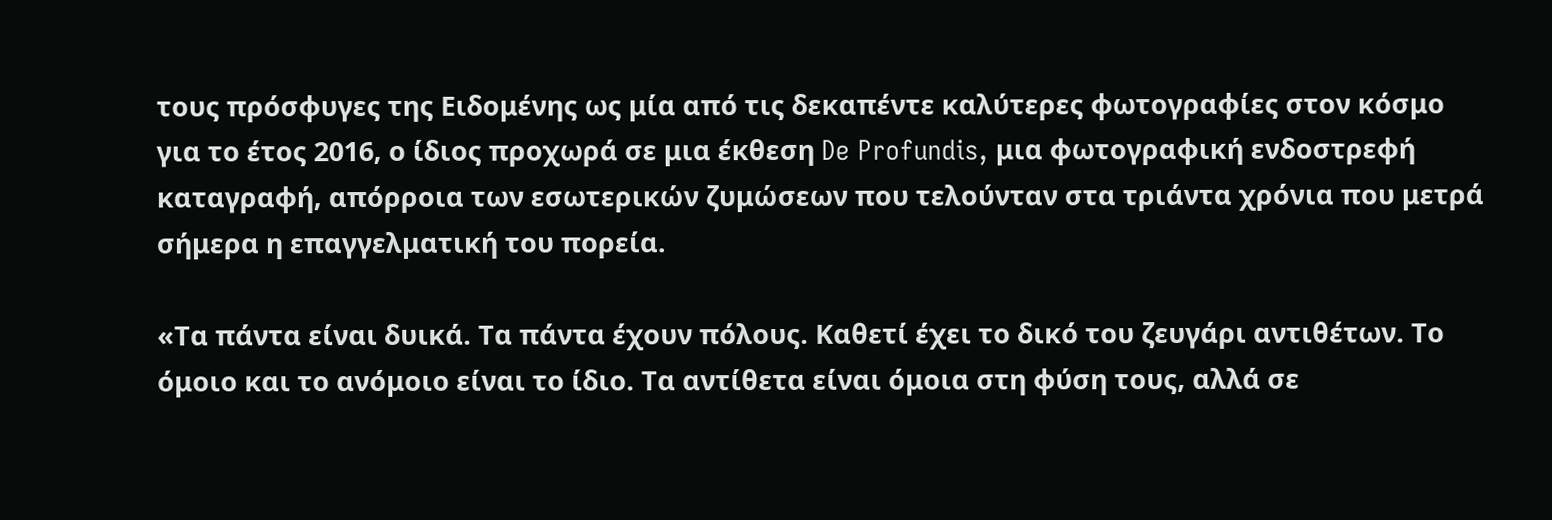τους πρόσφυγες της Ειδομένης ως μία από τις δεκαπέντε καλύτερες φωτογραφίες στον κόσμο για το έτος 2016, ο ίδιος προχωρά σε μια έκθεση De Profundis, μια φωτογραφική ενδοστρεφή καταγραφή, απόρροια των εσωτερικών ζυμώσεων που τελούνταν στα τριάντα χρόνια που μετρά σήμερα η επαγγελματική του πορεία.

«Τα πάντα είναι δυικά. Τα πάντα έχουν πόλους. Καθετί έχει το δικό του ζευγάρι αντιθέτων. Το όμοιο και το ανόμοιο είναι το ίδιο. Τα αντίθετα είναι όμοια στη φύση τους, αλλά σε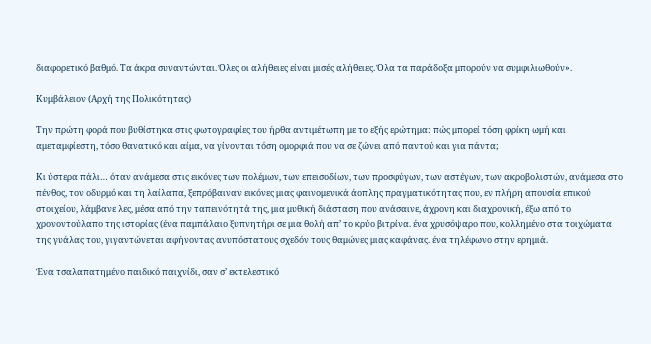διαφορετικό βαθμό. Τα άκρα συναντώνται. Όλες οι αλήθειες είναι μισές αλήθειες. Όλα τα παράδοξα μπορούν να συμφιλιωθούν».

Κυμβάλειον (Αρχή της Πολικότητας)

Την πρώτη φορά που βυθίστηκα στις φωτογραφίες του ήρθα αντιμέτωπη με το εξής ερώτημα: πώς μπορεί τόση φρίκη ωμή και αμεταμφίεστη, τόσο θανατικό και αίμα, να γίνονται τόση ομορφιά που να σε ζώνει από παντού και για πάντα;

Κι ύστερα πάλι… όταν ανάμεσα στις εικόνες των πολέμων, των επεισοδίων, των προσφύγων, των αστέγων, των ακροβολιστών, ανάμεσα στο πένθος, τον οδυρμό και τη λαίλαπα, ξεπρόβαιναν εικόνες μιας φαινομενικά άοπλης πραγματικότητας που, εν πλήρη απουσία επικού στοιχείου, λάμβανε λες, μέσα από την ταπεινότητά της, μια μυθική διάσταση που ανάσαινε, άχρονη και διαχρονική, έξω από το χρονοντούλαπο της ιστορίας (ένα παμπάλαιο ξυπνητήρι σε μια θολή απ’ το κρύο βιτρίνα. ένα χρυσόψαρο που, κολλημένο στα τοιχώματα της γυάλας του, γιγαντώνεται αφήνοντας ανυπόστατους σχεδόν τους θαμώνες μιας καφάνας. ένα τηλέφωνο στην ερημιά.

Ένα τσαλαπατημένο παιδικό παιχνίδι, σαν σ’ εκτελεστικό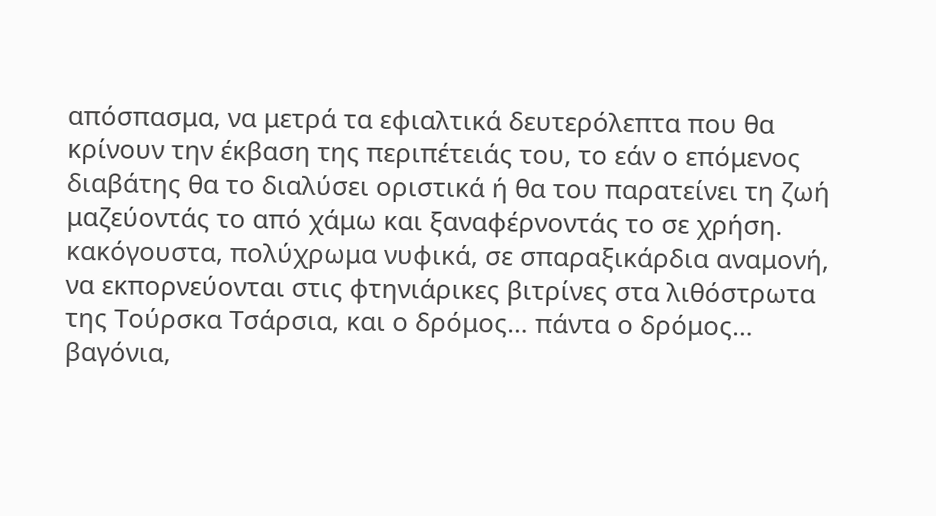απόσπασμα, να μετρά τα εφιαλτικά δευτερόλεπτα που θα κρίνουν την έκβαση της περιπέτειάς του, το εάν ο επόμενος διαβάτης θα το διαλύσει οριστικά ή θα του παρατείνει τη ζωή μαζεύοντάς το από χάμω και ξαναφέρνοντάς το σε χρήση. κακόγουστα, πολύχρωμα νυφικά, σε σπαραξικάρδια αναμονή, να εκπορνεύονται στις φτηνιάρικες βιτρίνες στα λιθόστρωτα της Τούρσκα Τσάρσια, και ο δρόμος… πάντα ο δρόμος… βαγόνια,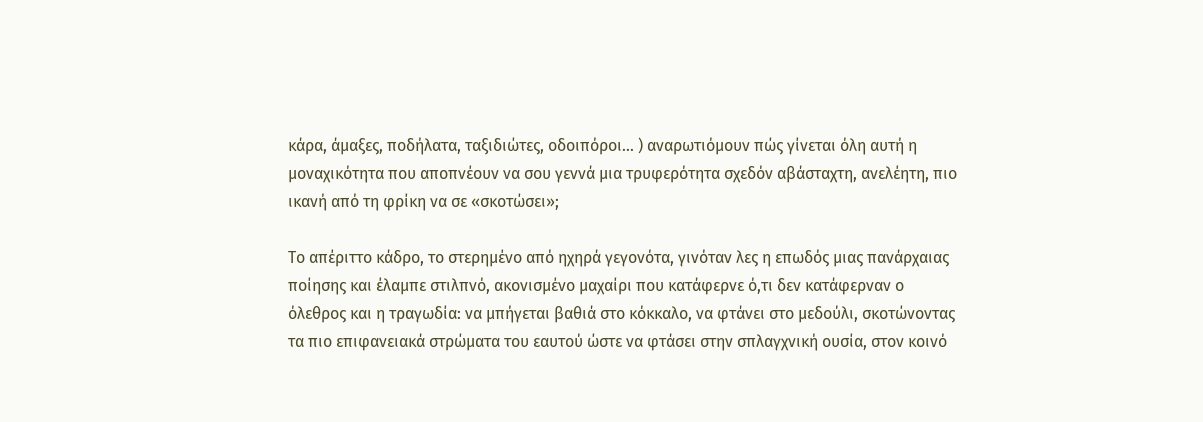κάρα, άμαξες, ποδήλατα, ταξιδιώτες, οδοιπόροι… ) αναρωτιόμουν πώς γίνεται όλη αυτή η μοναχικότητα που αποπνέουν να σου γεννά μια τρυφερότητα σχεδόν αβάσταχτη, ανελέητη, πιο ικανή από τη φρίκη να σε «σκοτώσει»;

Το απέριττο κάδρο, το στερημένο από ηχηρά γεγονότα, γινόταν λες η επωδός μιας πανάρχαιας ποίησης και έλαμπε στιλπνό, ακονισμένο μαχαίρι που κατάφερνε ό,τι δεν κατάφερναν ο όλεθρος και η τραγωδία: να μπήγεται βαθιά στο κόκκαλο, να φτάνει στο μεδούλι, σκοτώνοντας τα πιο επιφανειακά στρώματα του εαυτού ώστε να φτάσει στην σπλαγχνική ουσία, στον κοινό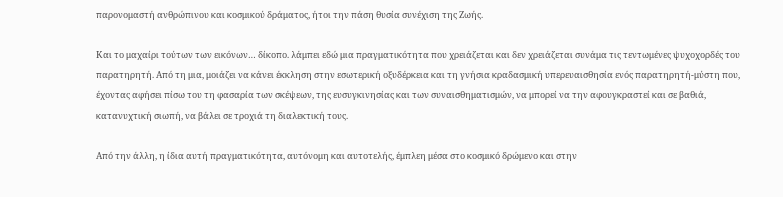παρονομαστή ανθρώπινου και κοσμικού δράματος, ήτοι την πάση θυσία συνέχιση της Ζωής.

Και το μαχαίρι τούτων των εικόνων… δίκοπο. λάμπει εδώ μια πραγματικότητα που χρειάζεται και δεν χρειάζεται συνάμα τις τεντωμένες ψυχοχορδές του παρατηρητή. Από τη μια, μοιάζει να κάνει έκκληση στην εσωτερική οξυδέρκεια και τη γνήσια κραδασμική υπερευαισθησία ενός παρατηρητή-μύστη που, έχοντας αφήσει πίσω του τη φασαρία των σκέψεων, της ευσυγκινησίας και των συναισθηματισμών, να μπορεί να την αφουγκραστεί και σε βαθιά, κατανυχτική σιωπή, να βάλει σε τροχιά τη διαλεκτική τους.

Από την άλλη, η ίδια αυτή πραγματικότητα, αυτόνομη και αυτοτελής, έμπλεη μέσα στο κοσμικό δρώμενο και στην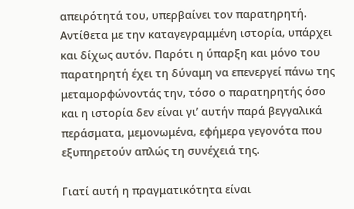απειρότητά του, υπερβαίνει τον παρατηρητή. Αντίθετα με την καταγεγραμμένη ιστορία, υπάρχει και δίχως αυτόν. Παρότι η ύπαρξη και μόνο του παρατηρητή έχει τη δύναμη να επενεργεί πάνω της μεταμορφώνοντάς την, τόσο ο παρατηρητής όσο και η ιστορία δεν είναι γι’ αυτήν παρά βεγγαλικά περάσματα, μεμονωμένα, εφήμερα γεγονότα που εξυπηρετούν απλώς τη συνέχειά της.

Γιατί αυτή η πραγματικότητα είναι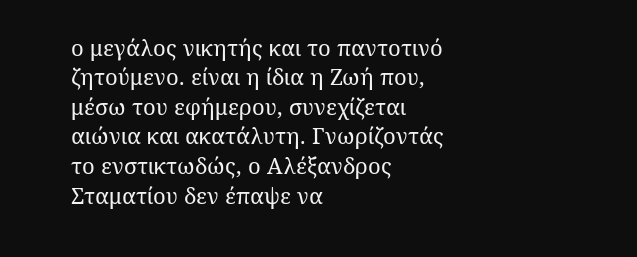ο μεγάλος νικητής και το παντοτινό ζητούμενο. είναι η ίδια η Ζωή που, μέσω του εφήμερου, συνεχίζεται αιώνια και ακατάλυτη. Γνωρίζοντάς το ενστικτωδώς, ο Αλέξανδρος Σταματίου δεν έπαψε να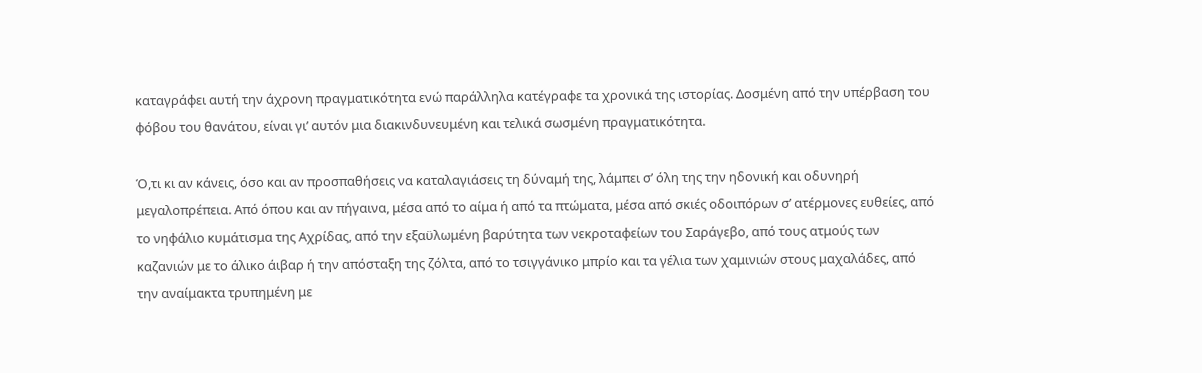καταγράφει αυτή την άχρονη πραγματικότητα ενώ παράλληλα κατέγραφε τα χρονικά της ιστορίας. Δοσμένη από την υπέρβαση του φόβου του θανάτου, είναι γι’ αυτόν μια διακινδυνευμένη και τελικά σωσμένη πραγματικότητα.

Ό,τι κι αν κάνεις, όσο και αν προσπαθήσεις να καταλαγιάσεις τη δύναμή της, λάμπει σ’ όλη της την ηδονική και οδυνηρή μεγαλοπρέπεια. Από όπου και αν πήγαινα, μέσα από το αίμα ή από τα πτώματα, μέσα από σκιές οδοιπόρων σ’ ατέρμονες ευθείες, από το νηφάλιο κυμάτισμα της Αχρίδας, από την εξαϋλωμένη βαρύτητα των νεκροταφείων του Σαράγεβο, από τους ατμούς των καζανιών με το άλικο άιβαρ ή την απόσταξη της ζόλτα, από το τσιγγάνικο μπρίο και τα γέλια των χαμινιών στους μαχαλάδες, από την αναίμακτα τρυπημένη με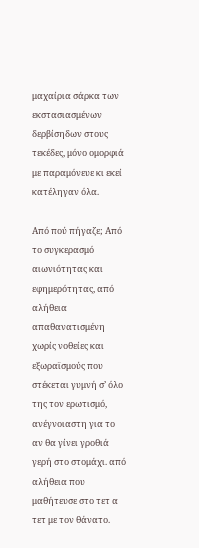μαχαίρια σάρκα των εκστασιασμένων δερβίσηδων στους τεκέδες, μόνο ομορφιά με παραμόνευε κι εκεί κατέληγαν όλα.

Από πού πήγαζε; Από το συγκερασμό αιωνιότητας και εφημερότητας, από αλήθεια απαθανατισμένη χωρίς νοθείες και εξωραϊσμούς που στέκεται γυμνή σ’ όλο της τον ερωτισμό, ανέγνοιαστη για το αν θα γίνει γροθιά γερή στο στομάχι. από αλήθεια που μαθήτευσε στο τετ α τετ με τον θάνατο.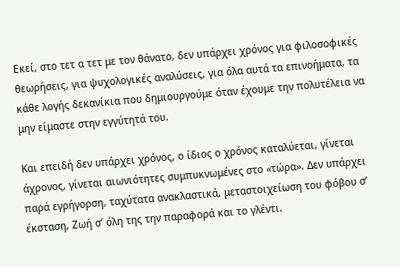Εκεί, στο τετ α τετ με τον θάνατο, δεν υπάρχει χρόνος για φιλοσοφικές θεωρήσεις, για ψυχολογικές αναλύσεις, για όλα αυτά τα επινοήματα, τα κάθε λογής δεκανίκια που δημιουργούμε όταν έχουμε την πολυτέλεια να μην είμαστε στην εγγύτητά του.

Και επειδή δεν υπάρχει χρόνος, ο ίδιος ο χρόνος καταλύεται, γίνεται άχρονος, γίνεται αιωνιότητες συμπυκνωμένες στο «τώρα». Δεν υπάρχει παρά εγρήγορση, ταχύτατα ανακλαστικά, μεταστοιχείωση του φόβου σ’ έκσταση, Ζωή σ’ όλη της την παραφορά και το γλέντι.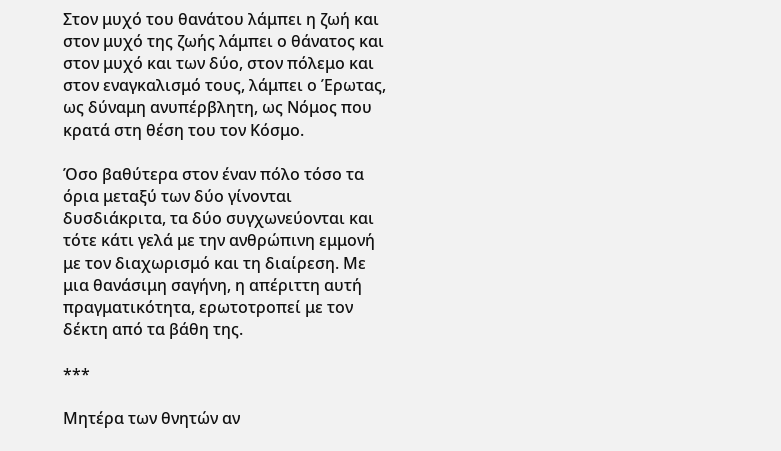Στον μυχό του θανάτου λάμπει η ζωή και στον μυχό της ζωής λάμπει ο θάνατος και στον μυχό και των δύο, στον πόλεμο και στον εναγκαλισμό τους, λάμπει ο Έρωτας, ως δύναμη ανυπέρβλητη, ως Νόμος που κρατά στη θέση του τον Κόσμο.

Όσο βαθύτερα στον έναν πόλο τόσο τα όρια μεταξύ των δύο γίνονται δυσδιάκριτα, τα δύο συγχωνεύονται και τότε κάτι γελά με την ανθρώπινη εμμονή με τον διαχωρισμό και τη διαίρεση. Με μια θανάσιμη σαγήνη, η απέριττη αυτή πραγματικότητα, ερωτοτροπεί με τον δέκτη από τα βάθη της.

***

Μητέρα των θνητών αν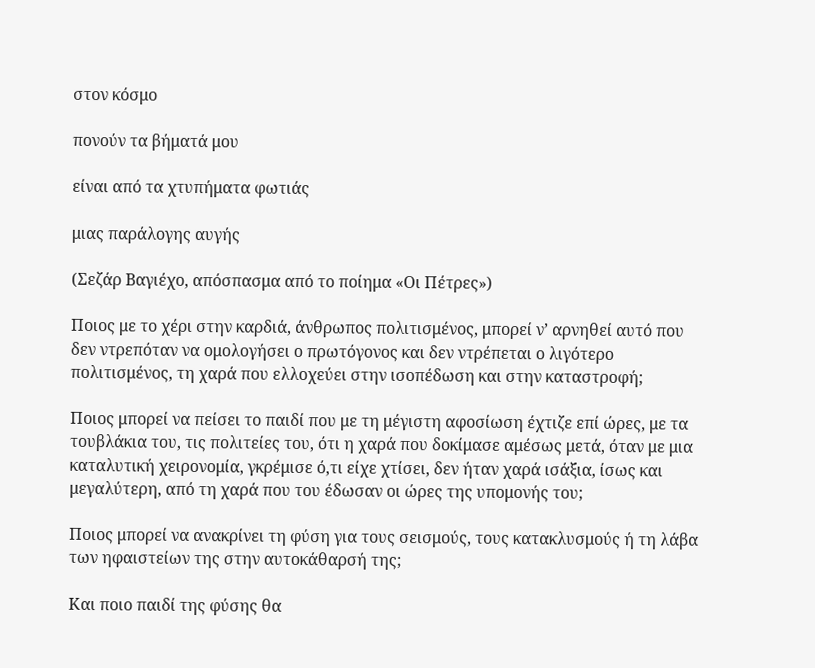στον κόσμο

πονούν τα βήματά μου

είναι από τα χτυπήματα φωτιάς

μιας παράλογης αυγής

(Σεζάρ Βαγιέχο, απόσπασμα από το ποίημα «Οι Πέτρες»)

Ποιος με το χέρι στην καρδιά, άνθρωπος πολιτισμένος, μπορεί ν’ αρνηθεί αυτό που δεν ντρεπόταν να ομολογήσει ο πρωτόγονος και δεν ντρέπεται ο λιγότερο πολιτισμένος, τη χαρά που ελλοχεύει στην ισοπέδωση και στην καταστροφή;

Ποιος μπορεί να πείσει το παιδί που με τη μέγιστη αφοσίωση έχτιζε επί ώρες, με τα τουβλάκια του, τις πολιτείες του, ότι η χαρά που δοκίμασε αμέσως μετά, όταν με μια καταλυτική χειρονομία, γκρέμισε ό,τι είχε χτίσει, δεν ήταν χαρά ισάξια, ίσως και μεγαλύτερη, από τη χαρά που του έδωσαν οι ώρες της υπομονής του;

Ποιος μπορεί να ανακρίνει τη φύση για τους σεισμούς, τους κατακλυσμούς ή τη λάβα των ηφαιστείων της στην αυτοκάθαρσή της;

Και ποιο παιδί της φύσης θα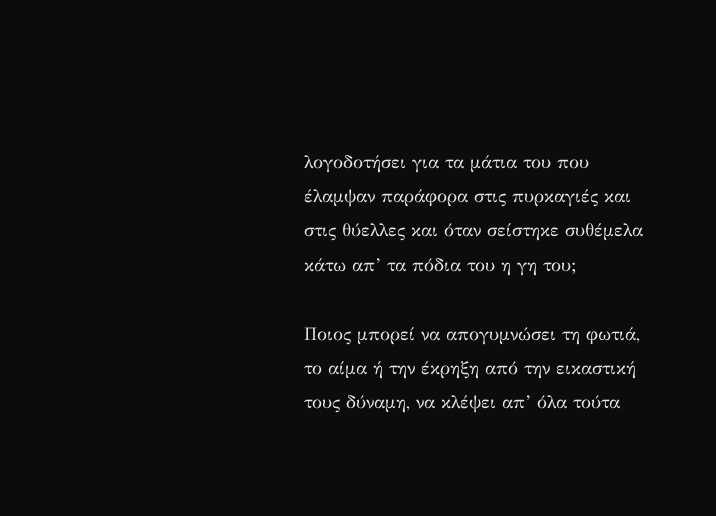λογοδοτήσει για τα μάτια του που έλαμψαν παράφορα στις πυρκαγιές και στις θύελλες και όταν σείστηκε συθέμελα κάτω απ’ τα πόδια του η γη του;

Ποιος μπορεί να απογυμνώσει τη φωτιά, το αίμα ή την έκρηξη από την εικαστική τους δύναμη, να κλέψει απ’ όλα τούτα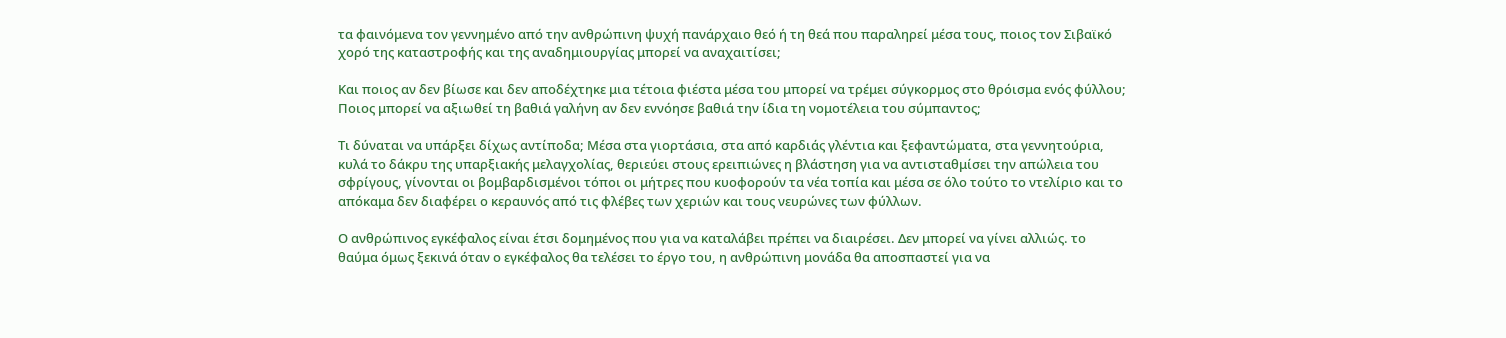τα φαινόμενα τον γεννημένο από την ανθρώπινη ψυχή πανάρχαιο θεό ή τη θεά που παραληρεί μέσα τους, ποιος τον Σιβαϊκό χορό της καταστροφής και της αναδημιουργίας μπορεί να αναχαιτίσει;

Και ποιος αν δεν βίωσε και δεν αποδέχτηκε μια τέτοια φιέστα μέσα του μπορεί να τρέμει σύγκορμος στο θρόισμα ενός φύλλου; Ποιος μπορεί να αξιωθεί τη βαθιά γαλήνη αν δεν εννόησε βαθιά την ίδια τη νομοτέλεια του σύμπαντος;

Τι δύναται να υπάρξει δίχως αντίποδα; Μέσα στα γιορτάσια, στα από καρδιάς γλέντια και ξεφαντώματα, στα γεννητούρια, κυλά το δάκρυ της υπαρξιακής μελαγχολίας, θεριεύει στους ερειπιώνες η βλάστηση για να αντισταθμίσει την απώλεια του σφρίγους, γίνονται οι βομβαρδισμένοι τόποι οι μήτρες που κυοφορούν τα νέα τοπία και μέσα σε όλο τούτο το ντελίριο και το απόκαμα δεν διαφέρει ο κεραυνός από τις φλέβες των χεριών και τους νευρώνες των φύλλων.

Ο ανθρώπινος εγκέφαλος είναι έτσι δομημένος που για να καταλάβει πρέπει να διαιρέσει. Δεν μπορεί να γίνει αλλιώς. το θαύμα όμως ξεκινά όταν ο εγκέφαλος θα τελέσει το έργο του, η ανθρώπινη μονάδα θα αποσπαστεί για να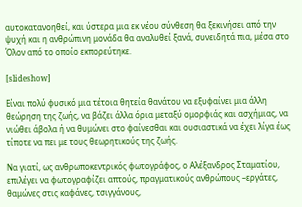αυτοκατανοηθεί, και ύστερα μια εκ νέου σύνθεση θα ξεκινήσει από την ψυχή και η ανθρώπινη μονάδα θα αναλυθεί ξανά, συνειδητά πια, μέσα στο Όλον από το οποίο εκπορεύτηκε.

[slideshow]

Είναι πολύ φυσικό μια τέτοια θητεία θανάτου να εξυφαίνει μια άλλη θεώρηση της ζωής, να βάζει άλλα όρια μεταξύ ομορφιάς και ασχήμιας, να νιώθει άβολα ή να θυμώνει στο φαίνεσθαι και ουσιαστικά να έχει λίγα έως τίποτε να πει με τους θεωρητικούς της ζωής.

Να γιατί, ως ανθρωποκεντρικός φωτογράφος, ο Αλέξανδρος Σταματίου, επιλέγει να φωτογραφίζει απτούς, πραγματικούς ανθρώπους –εργάτες, θαμώνες στις καφάνες, τσιγγάνους,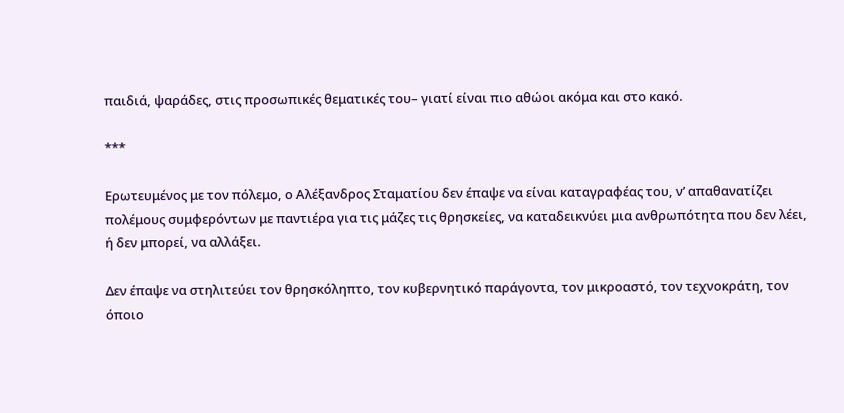παιδιά, ψαράδες, στις προσωπικές θεματικές του– γιατί είναι πιο αθώοι ακόμα και στο κακό.

***

Ερωτευμένος με τον πόλεμο, ο Αλέξανδρος Σταματίου δεν έπαψε να είναι καταγραφέας του, ν’ απαθανατίζει πολέμους συμφερόντων με παντιέρα για τις μάζες τις θρησκείες, να καταδεικνύει μια ανθρωπότητα που δεν λέει, ή δεν μπορεί, να αλλάξει.

Δεν έπαψε να στηλιτεύει τον θρησκόληπτο, τον κυβερνητικό παράγοντα, τον μικροαστό, τον τεχνοκράτη, τον όποιο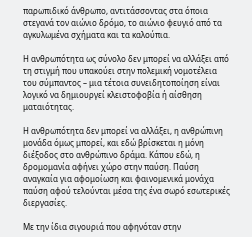παρωπιδικό άνθρωπο, αντιτάσσοντας στα όποια στεγανά τον αιώνιο δρόμο, το αιώνιο φευγιό από τα αγκυλωμένα σχήματα και τα καλούπια.

Η ανθρωπότητα ως σύνολο δεν μπορεί να αλλάξει από τη στιγμή που υπακούει στην πολεμική νομοτέλεια του σύμπαντος – μια τέτοια συνειδητοποίηση είναι λογικό να δημιουργεί κλειστοφοβία ή αίσθηση ματαιότητας.

Η ανθρωπότητα δεν μπορεί να αλλάξει, η ανθρώπινη μονάδα όμως μπορεί, και εδώ βρίσκεται η μόνη διέξοδος στο ανθρώπινο δράμα. Κάπου εδώ, η δρομομανία αφήνει χώρο στην παύση. Παύση αναγκαία για αφομοίωση και φαινομενικά μονάχα παύση αφού τελούνται μέσα της ένα σωρό εσωτερικές διεργασίες.

Με την ίδια σιγουριά που αφηνόταν στην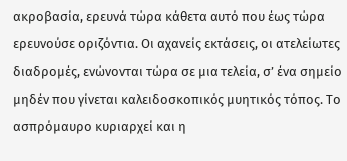ακροβασία, ερευνά τώρα κάθετα αυτό που έως τώρα ερευνούσε οριζόντια. Οι αχανείς εκτάσεις, οι ατελείωτες διαδρομές, ενώνονται τώρα σε μια τελεία, σ’ ένα σημείο μηδέν που γίνεται καλειδοσκοπικός μυητικός τόπος. Το ασπρόμαυρο κυριαρχεί και η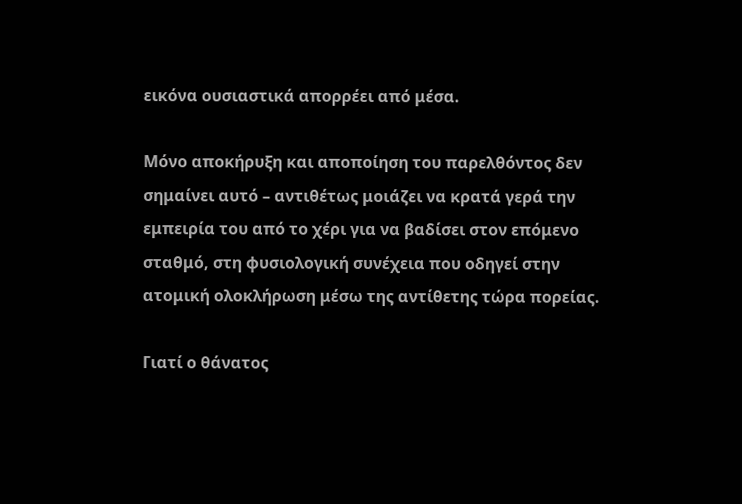εικόνα ουσιαστικά απορρέει από μέσα.

Μόνο αποκήρυξη και αποποίηση του παρελθόντος δεν σημαίνει αυτό – αντιθέτως μοιάζει να κρατά γερά την εμπειρία του από το χέρι για να βαδίσει στον επόμενο σταθμό, στη φυσιολογική συνέχεια που οδηγεί στην ατομική ολοκλήρωση μέσω της αντίθετης τώρα πορείας.

Γιατί ο θάνατος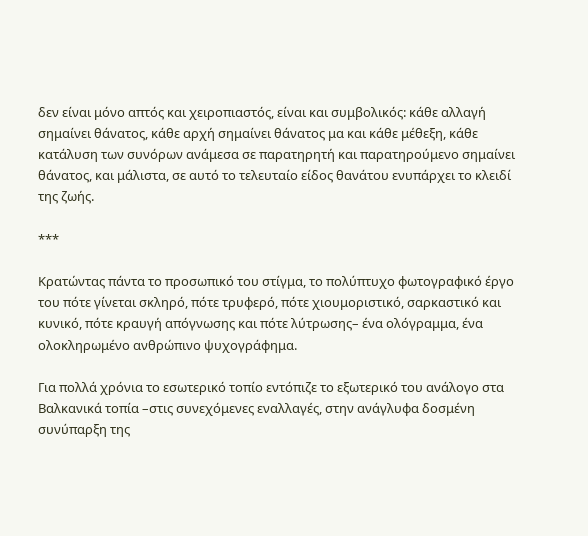δεν είναι μόνο απτός και χειροπιαστός, είναι και συμβολικός: κάθε αλλαγή σημαίνει θάνατος, κάθε αρχή σημαίνει θάνατος μα και κάθε μέθεξη, κάθε κατάλυση των συνόρων ανάμεσα σε παρατηρητή και παρατηρούμενο σημαίνει θάνατος, και μάλιστα, σε αυτό το τελευταίο είδος θανάτου ενυπάρχει το κλειδί της ζωής.

***

Κρατώντας πάντα το προσωπικό του στίγμα, το πολύπτυχο φωτογραφικό έργο του πότε γίνεται σκληρό, πότε τρυφερό, πότε χιουμοριστικό, σαρκαστικό και κυνικό, πότε κραυγή απόγνωσης και πότε λύτρωσης– ένα ολόγραμμα, ένα ολοκληρωμένο ανθρώπινο ψυχογράφημα.

Για πολλά χρόνια το εσωτερικό τοπίο εντόπιζε το εξωτερικό του ανάλογο στα Βαλκανικά τοπία –στις συνεχόμενες εναλλαγές, στην ανάγλυφα δοσμένη συνύπαρξη της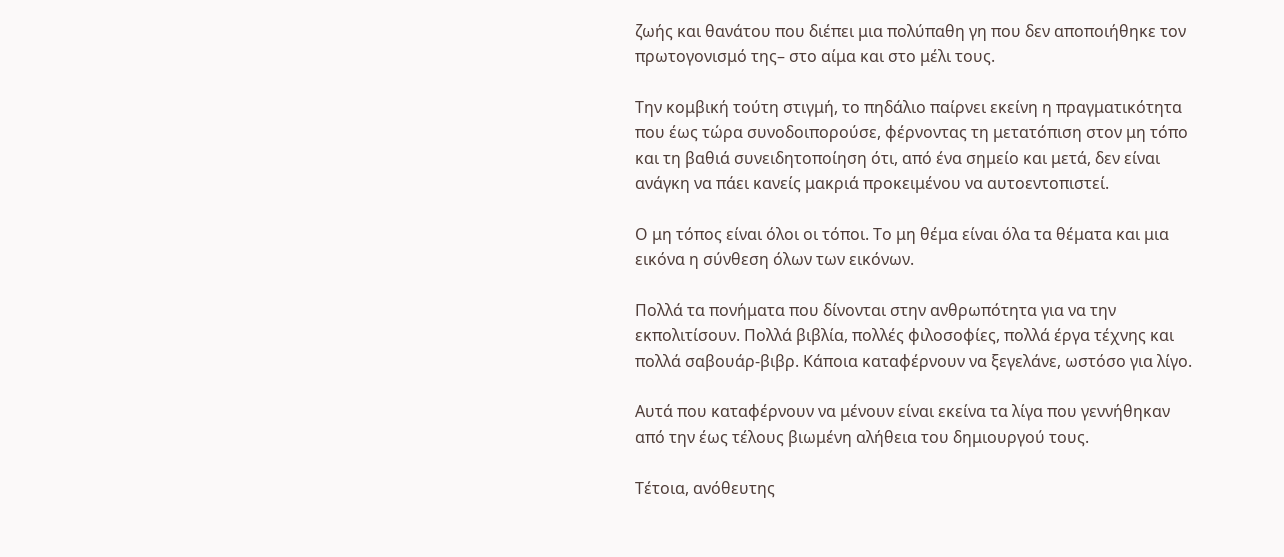ζωής και θανάτου που διέπει μια πολύπαθη γη που δεν αποποιήθηκε τον πρωτογονισμό της– στο αίμα και στο μέλι τους.

Την κομβική τούτη στιγμή, το πηδάλιο παίρνει εκείνη η πραγματικότητα που έως τώρα συνοδοιπορούσε, φέρνοντας τη μετατόπιση στον μη τόπο και τη βαθιά συνειδητοποίηση ότι, από ένα σημείο και μετά, δεν είναι ανάγκη να πάει κανείς μακριά προκειμένου να αυτοεντοπιστεί.

Ο μη τόπος είναι όλοι οι τόποι. Το μη θέμα είναι όλα τα θέματα και μια εικόνα η σύνθεση όλων των εικόνων.

Πολλά τα πονήματα που δίνονται στην ανθρωπότητα για να την εκπολιτίσουν. Πολλά βιβλία, πολλές φιλοσοφίες, πολλά έργα τέχνης και πολλά σαβουάρ-βιβρ. Κάποια καταφέρνουν να ξεγελάνε, ωστόσο για λίγο.

Αυτά που καταφέρνουν να μένουν είναι εκείνα τα λίγα που γεννήθηκαν από την έως τέλους βιωμένη αλήθεια του δημιουργού τους.

Τέτοια, ανόθευτης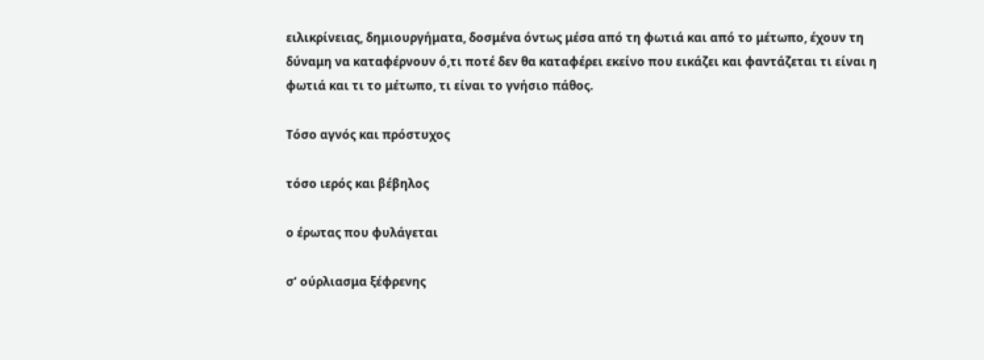ειλικρίνειας, δημιουργήματα, δοσμένα όντως μέσα από τη φωτιά και από το μέτωπο, έχουν τη δύναμη να καταφέρνουν ό,τι ποτέ δεν θα καταφέρει εκείνο που εικάζει και φαντάζεται τι είναι η φωτιά και τι το μέτωπο, τι είναι το γνήσιο πάθος.

Τόσο αγνός και πρόστυχος

τόσο ιερός και βέβηλος

ο έρωτας που φυλάγεται

σ’ ούρλιασμα ξέφρενης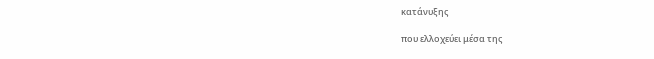κατάνυξης

που ελλοχεύει μέσα της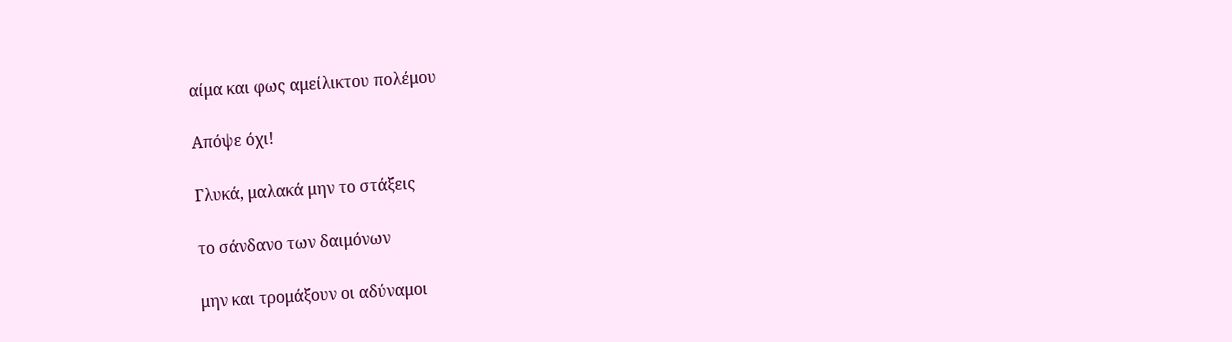αίμα και φως αμείλικτου πολέμου

Απόψε όχι!

Γλυκά, μαλακά μην το στάξεις

το σάνδανο των δαιμόνων

μην και τρομάξουν οι αδύναμοι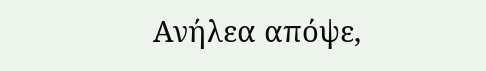Ανήλεα απόψε,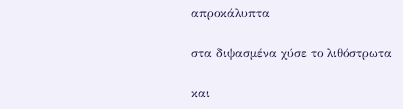απροκάλυπτα

στα διψασμένα χύσε το λιθόστρωτα

και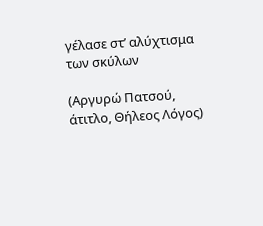γέλασε στ’ αλύχτισμα των σκύλων

(Αργυρώ Πατσού, άτιτλο, Θήλεος Λόγος)